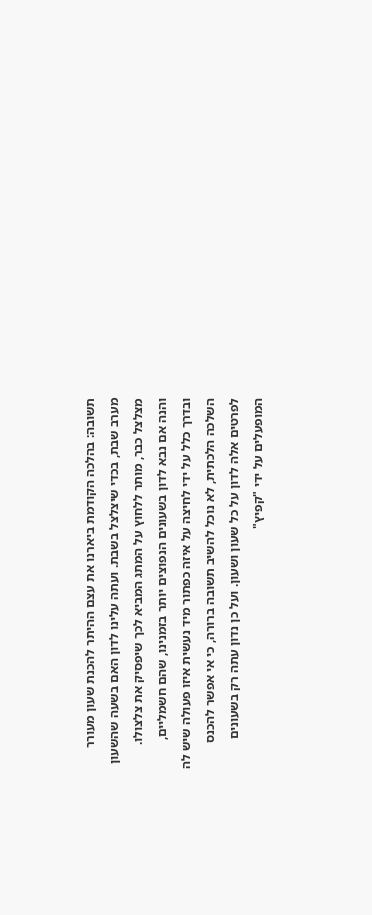תשובה: בהלכה הקודמת ביארנו את עצם ההיתר להכנת שעון מעורר מערב שבת, בכדי שיצלצל בשבת. ועתה עלינו לדון האם בשעה שהשעון מצלצל כבר, מותר ללחוץ על המתג המביא לכך שיפסיק את צלצולו.
והנה אם נבא לדון בשעונים הנפוצים יותר בזמנינו, שהם חשמליים, ובדרך כלל על ידי לחיצה על איזה כפתור מיד נעשית איזו פעולה שיש לה השלכה הלכתית, לא נוכל להשיב תשובה ברורה, כי אי אפשר להכנס לפרטים אלה לדון על כל שעון ושעון. ועל כן נדון עתה רק בשעונים המופעלים על ידי "קפיץ"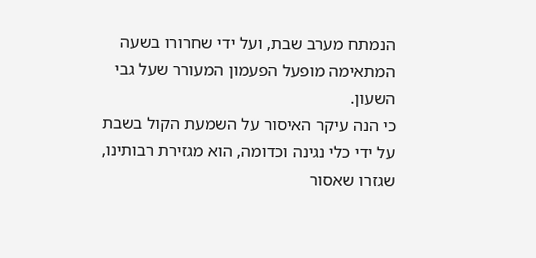הנמתח מערב שבת, ועל ידי שחרורו בשעה המתאימה מופעל הפעמון המעורר שעל גבי השעון.
כי הנה עיקר האיסור על השמעת הקול בשבת על ידי כלי נגינה וכדומה, הוא מגזירת רבותינו, שגזרו שאסור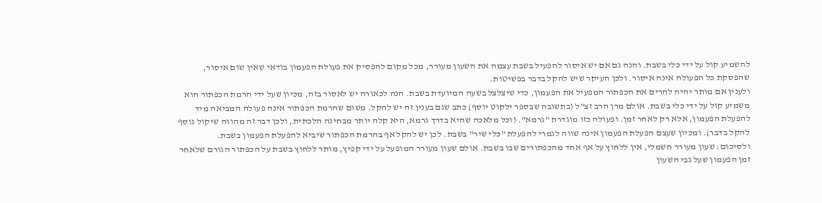להשמיע קול על ידי כלי בשבת. והנה גם אם יש איסור להפעיל בשבת עצמה את השעון מעורר, מכל מקום להפסיק את פעולת הפעמון בודאי שאין שום איסור, שהפסקת כל הפעולה אינה איסור. ולכן העיקר שיש להקל בדבר בפשיטות.
ולענין אם מותר יהיה להרים את הכפתור המפעיל את הפעמון, כדי שיצלצל בשעה המיועדת בשבת. הנה לכאורה יש לאסור בזה, מכיון שעל ידי הרמת הכפתור הוא משמיע קול על ידי כלי בשבת. אולם מרן הרב זצ"ל (בתשובה שבספר ילקוט יוסף) כתב שגם בענין זה יש להקל. משום שהרמת הכפתור אינה פעולה המביאה מיד להפעלת הפעמון, אלא רק לאחר זמן. ופעולה כזו מוגדרת "גרמא". (וכל מלאכה שהיא בדרך גרמא, היא קלה יותר מבחינה הלכתית, ולכן דבר זה מהווה שיקול נוסף להקל בדבר). ומכיון שעצם הפעלת הפעמון אינה שווה לגמרי להפעלת "כלי שיר" בשבת. לכן יש להקל אף בהרמת הכפתור שיביא להפעלת הפעמון בשבת.
ולסיכום: שעון מעורר חשמלי, אין ללחוץ על אף אחד מהכפתורים שבו בשבת. אולם שעון מעורר המופעל על ידי קפיץ, מותר ללחוץ בשבת על הכפתור הגורם שלאחר זמן הפעמון שעל גבי השעון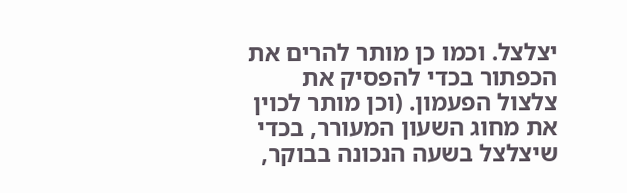יצלצל. וכמו כן מותר להרים את הכפתור בכדי להפסיק את צלצול הפעמון. (וכן מותר לכוין את מחוג השעון המעורר, בכדי שיצלצל בשעה הנכונה בבוקר,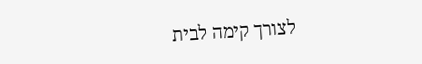לצורך קימה לבית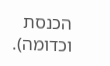הכנסת וכדומה).